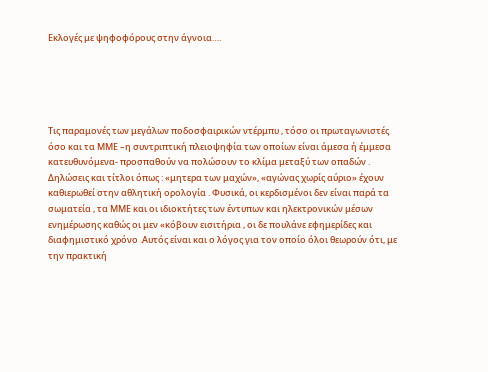Εκλογές με ψηφοφόρους στην άγνοια….





Τις παραμονές των μεγάλων ποδοσφαιρικών ντέρμπυ , τόσο οι πρωταγωνιστές όσο και τα ΜΜΕ –η συντριπτική πλειοψηφία των οποίων είναι άμεσα ή έμμεσα κατευθυνόμενα- προσπαθούν να πολώσουν το κλίμα μεταξύ των οπαδών . Δηλώσεις και τίτλοι όπως : «μητερα των μαχών», «αγώνας χωρίς αύριο» έχουν καθιερωθεί στην αθλητική ορολογία . Φυσικά, οι κερδισμένοι δεν είναι παρά τα σωματεία , τα ΜΜΕ και οι ιδιοκτήτες των έντυπων και ηλεκτρονικών μέσων ενημέρωσης καθώς οι μεν «κόβουν εισιτήρια , οι δε πουλάνε εφημερίδες και διαφημιστικό χρόνο .Αυτός είναι και ο λόγος για τον οποίο όλοι θεωρούν ότι, με την πρακτική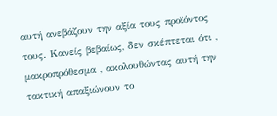αυτή ανεβάζουν την αξία τους προϊόντος τους. Κανείς βεβαίως, δεν σκέπτεται ότι , μακροπρόθεσμα , ακολουθώντας αυτή την τακτική απαξιώνουν το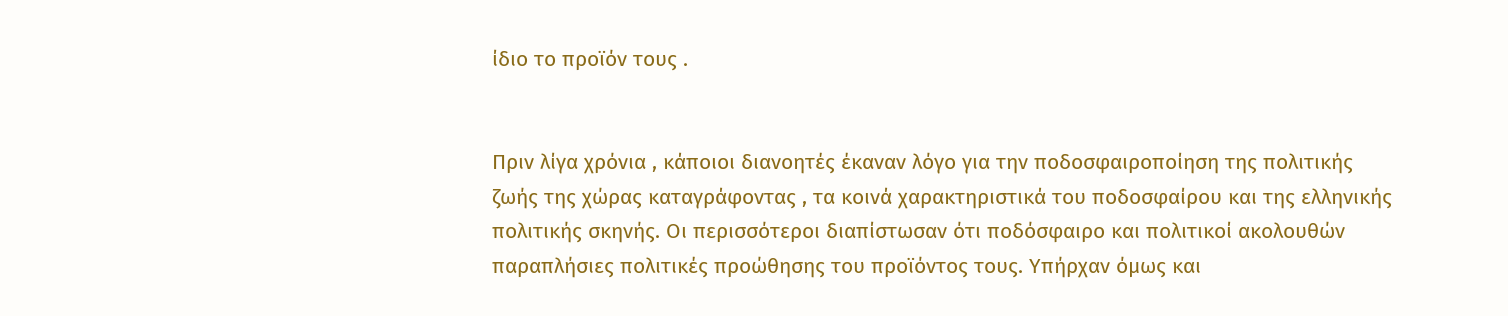ίδιο το προϊόν τους .


Πριν λίγα χρόνια , κάποιοι διανοητές έκαναν λόγο για την ποδοσφαιροποίηση της πολιτικής ζωής της χώρας καταγράφοντας , τα κοινά χαρακτηριστικά του ποδοσφαίρου και της ελληνικής πολιτικής σκηνής. Οι περισσότεροι διαπίστωσαν ότι ποδόσφαιρο και πολιτικοί ακολουθών παραπλήσιες πολιτικές προώθησης του προϊόντος τους. Υπήρχαν όμως και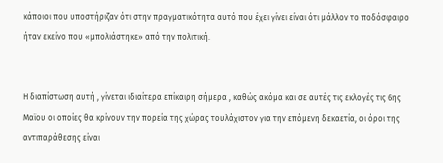κάποιοι που υποστήριζαν ότι στην πραγματικότητα αυτό που έχει γίνει είναι ότι μάλλον το ποδόσφαιρο ήταν εκείνο που «μπολιάστηκε» από την πολιτική.


Η διαπίστωση αυτή , γίνεται ιδιαίτερα επίκαιρη σήμερα , καθώς ακόμα και σε αυτές τις εκλογές τις 6ης Μαϊου οι οποίες θα κρίνουν την πορεία της χώρας τουλάχιστον για την επόμενη δεκαετία, οι όροι της αντιπαράθεσης είναι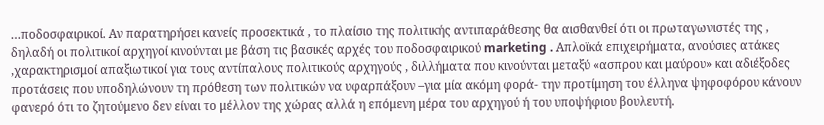…ποδοσφαιρικοί. Αν παρατηρήσει κανείς προσεκτικά , το πλαίσιο της πολιτικής αντιπαράθεσης θα αισθανθεί ότι οι πρωταγωνιστές της , δηλαδή οι πολιτικοί αρχηγοί κινούνται με βάση τις βασικές αρχές του ποδοσφαιρικού marketing . Απλοϊκά επιχειρήματα, ανούσιες ατάκες ,χαρακτηρισμοί απαξιωτικοί για τους αντίπαλους πολιτικούς αρχηγούς , διλλήματα που κινούνται μεταξύ «ασπρου και μαύρου» και αδιέξοδες προτάσεις που υποδηλώνουν τη πρόθεση των πολιτικών να υφαρπάξουν –για μία ακόμη φορά- την προτίμηση του έλληνα ψηφοφόρου κάνουν φανερό ότι το ζητούμενο δεν είναι το μέλλον της χώρας αλλά η επόμενη μέρα του αρχηγού ή του υποψήφιου βουλευτή.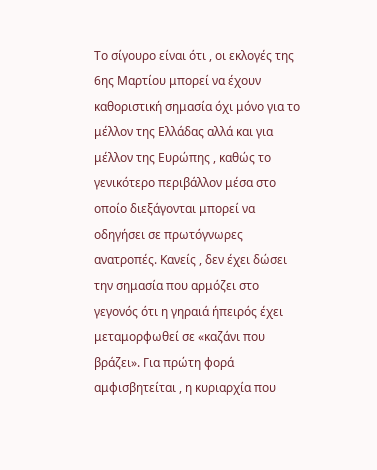Το σίγουρο είναι ότι , οι εκλογές της 6ης Μαρτίου μπορεί να έχουν καθοριστική σημασία όχι μόνο για το μέλλον της Ελλάδας αλλά και για μέλλον της Ευρώπης , καθώς το γενικότερο περιβάλλον μέσα στο οποίο διεξάγονται μπορεί να οδηγήσει σε πρωτόγνωρες ανατροπές. Κανείς , δεν έχει δώσει την σημασία που αρμόζει στο γεγονός ότι η γηραιά ήπειρός έχει μεταμορφωθεί σε «καζάνι που βράζει». Για πρώτη φορά αμφισβητείται , η κυριαρχία που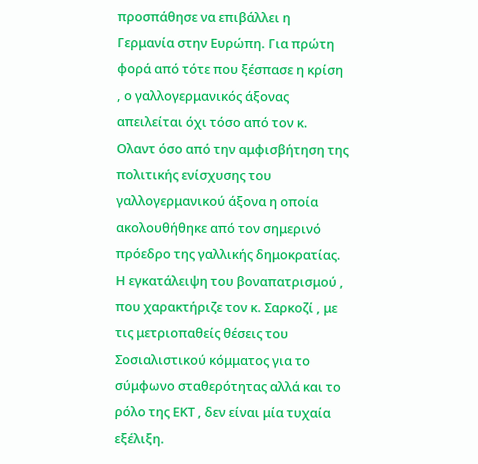προσπάθησε να επιβάλλει η Γερμανία στην Ευρώπη. Για πρώτη φορά από τότε που ξέσπασε η κρίση , ο γαλλογερμανικός άξονας απειλείται όχι τόσο από τον κ. Ολαντ όσο από την αμφισβήτηση της πολιτικής ενίσχυσης του γαλλογερμανικού άξονα η οποία ακολουθήθηκε από τον σημερινό πρόεδρο της γαλλικής δημοκρατίας. Η εγκατάλειψη του βοναπατρισμού , που χαρακτήριζε τον κ. Σαρκοζί , με τις μετριοπαθείς θέσεις του Σοσιαλιστικού κόμματος για το σύμφωνο σταθερότητας αλλά και το ρόλο της ΕΚΤ , δεν είναι μία τυχαία εξέλιξη.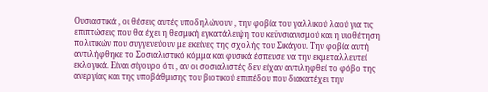Ουσιαστικά , οι θέσεις αυτές υποδηλώνουν , την φοβία του γαλλικού λαού για τις επιπτώσεις που θα έχει η θεσμική εγκατάλειψη του κεϋνσιανισμού και η υιοθέτηση πολιτικών που συγγενεύουν με εκείνες της σχολής του Σικάγου. Την φοβία αυτή αντιλήφθηκε το Σοσιαλιστικό κόμμα και φυσικά έσπευσε να την εκμεταλλευτεί εκλογικά. Είναι σίγουρο ότι , αν οι σοσιαλιστές δεν είχαν αντιληφθεί το φόβο της ανεργίας και της υποβάθμισης του βιοτικού επιπέδου που διακατέχει την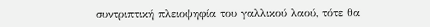συντριπτική πλειοψηφία του γαλλικού λαού, τότε θα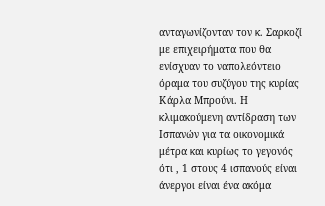ανταγωνίζονταν τον κ. Σαρκοζί με επιχειρήματα που θα ενίσχυαν το ναπολεόντειο όραμα του συζύγου της κυρίας Κάρλα Μπρούνι. Η κλιμακούμενη αντίδραση των Ισπανών για τα οικονομικά μέτρα και κυρίως το γεγονός ότι , 1 στους 4 ισπανούς είναι άνεργοι είναι ένα ακόμα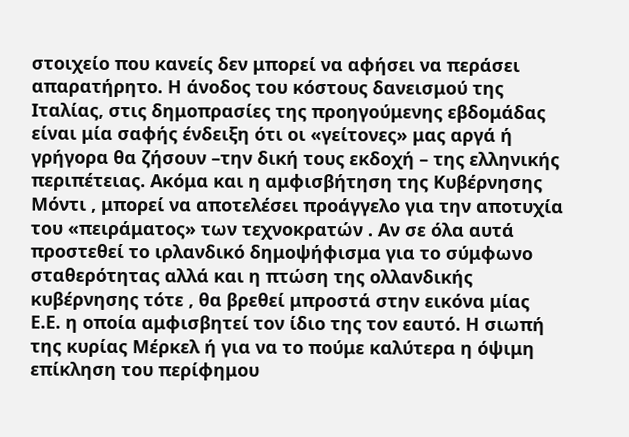στοιχείο που κανείς δεν μπορεί να αφήσει να περάσει απαρατήρητο. Η άνοδος του κόστους δανεισμού της Ιταλίας, στις δημοπρασίες της προηγούμενης εβδομάδας είναι μία σαφής ένδειξη ότι οι «γείτονες» μας αργά ή γρήγορα θα ζήσουν –την δική τους εκδοχή – της ελληνικής περιπέτειας. Ακόμα και η αμφισβήτηση της Κυβέρνησης Μόντι , μπορεί να αποτελέσει προάγγελο για την αποτυχία του «πειράματος» των τεχνοκρατών . Αν σε όλα αυτά προστεθεί το ιρλανδικό δημοψήφισμα για το σύμφωνο σταθερότητας αλλά και η πτώση της ολλανδικής κυβέρνησης τότε , θα βρεθεί μπροστά στην εικόνα μίας Ε.Ε. η οποία αμφισβητεί τον ίδιο της τον εαυτό. Η σιωπή της κυρίας Μέρκελ ή για να το πούμε καλύτερα η όψιμη επίκληση του περίφημου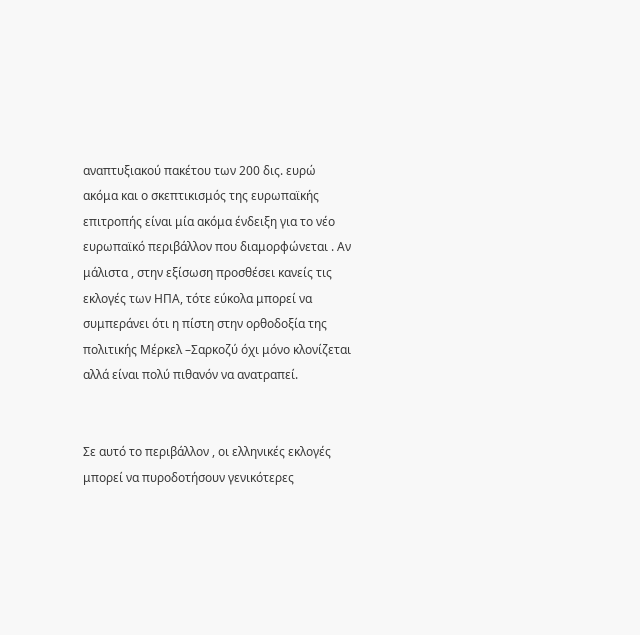αναπτυξιακού πακέτου των 200 δις. ευρώ ακόμα και ο σκεπτικισμός της ευρωπαϊκής επιτροπής είναι μία ακόμα ένδειξη για το νέο ευρωπαϊκό περιβάλλον που διαμορφώνεται . Αν μάλιστα , στην εξίσωση προσθέσει κανείς τις εκλογές των ΗΠΑ, τότε εύκολα μπορεί να συμπεράνει ότι η πίστη στην ορθοδοξία της πολιτικής Μέρκελ –Σαρκοζύ όχι μόνο κλονίζεται αλλά είναι πολύ πιθανόν να ανατραπεί.


Σε αυτό το περιβάλλον , οι ελληνικές εκλογές μπορεί να πυροδοτήσουν γενικότερες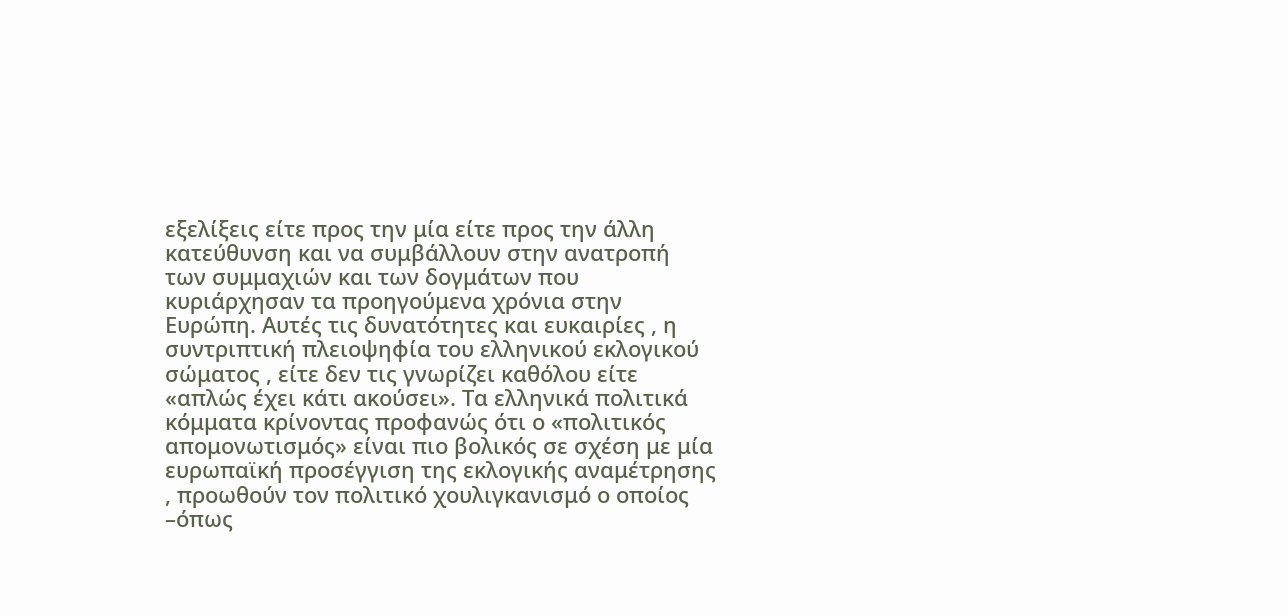εξελίξεις είτε προς την μία είτε προς την άλλη κατεύθυνση και να συμβάλλουν στην ανατροπή των συμμαχιών και των δογμάτων που κυριάρχησαν τα προηγούμενα χρόνια στην Ευρώπη. Αυτές τις δυνατότητες και ευκαιρίες , η συντριπτική πλειοψηφία του ελληνικού εκλογικού σώματος , είτε δεν τις γνωρίζει καθόλου είτε «απλώς έχει κάτι ακούσει». Τα ελληνικά πολιτικά κόμματα κρίνοντας προφανώς ότι ο «πολιτικός απομονωτισμός» είναι πιο βολικός σε σχέση με μία ευρωπαϊκή προσέγγιση της εκλογικής αναμέτρησης , προωθούν τον πολιτικό χουλιγκανισμό ο οποίος –όπως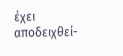έχει αποδειχθεί-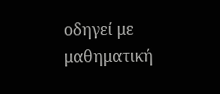οδηγεί με μαθηματική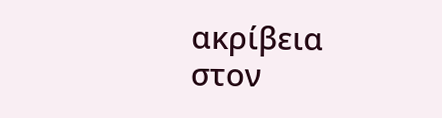ακρίβεια στον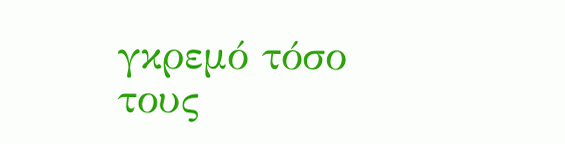γκρεμό τόσο τους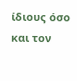ίδιους όσο και τον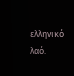ελληνικό λαό.